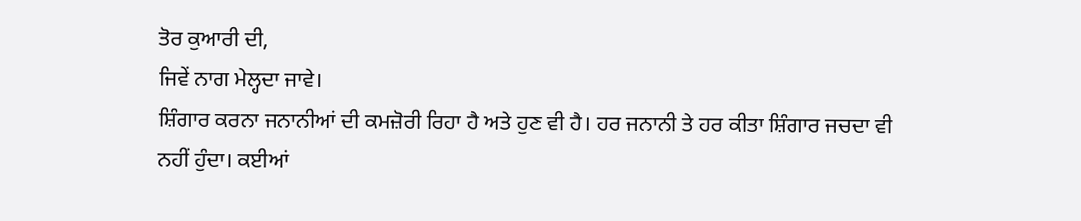ਤੋਰ ਕੁਆਰੀ ਦੀ,
ਜਿਵੇਂ ਨਾਗ ਮੇਲ੍ਹਦਾ ਜਾਵੇ।
ਸ਼ਿੰਗਾਰ ਕਰਨਾ ਜਨਾਨੀਆਂ ਦੀ ਕਮਜ਼ੋਰੀ ਰਿਹਾ ਹੈ ਅਤੇ ਹੁਣ ਵੀ ਹੈ। ਹਰ ਜਨਾਨੀ ਤੇ ਹਰ ਕੀਤਾ ਸ਼ਿੰਗਾਰ ਜਚਦਾ ਵੀ ਨਹੀਂ ਹੁੰਦਾ। ਕਈਆਂ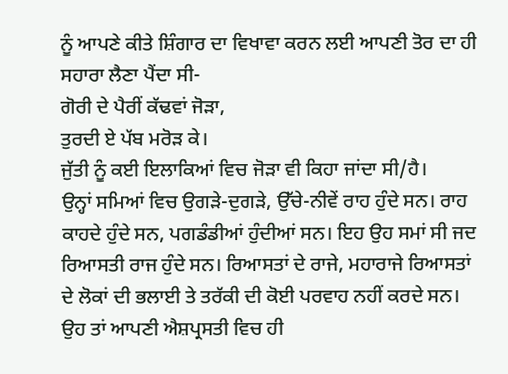ਨੂੰ ਆਪਣੇ ਕੀਤੇ ਸ਼ਿੰਗਾਰ ਦਾ ਵਿਖਾਵਾ ਕਰਨ ਲਈ ਆਪਣੀ ਤੋਰ ਦਾ ਹੀ ਸਹਾਰਾ ਲੈਣਾ ਪੈਂਦਾ ਸੀ-
ਗੋਰੀ ਦੇ ਪੈਰੀਂ ਕੱਢਵਾਂ ਜੋੜਾ,
ਤੁਰਦੀ ਏ ਪੱਬ ਮਰੋੜ ਕੇ।
ਜੁੱਤੀ ਨੂੰ ਕਈ ਇਲਾਕਿਆਂ ਵਿਚ ਜੋੜਾ ਵੀ ਕਿਹਾ ਜਾਂਦਾ ਸੀ/ਹੈ।
ਉਨ੍ਹਾਂ ਸਮਿਆਂ ਵਿਚ ਉਗੜੇ-ਦੁਗੜੇ, ਉੱਚੇ-ਨੀਵੇਂ ਰਾਹ ਹੁੰਦੇ ਸਨ। ਰਾਹ ਕਾਹਦੇ ਹੁੰਦੇ ਸਨ, ਪਗਡੰਡੀਆਂ ਹੁੰਦੀਆਂ ਸਨ। ਇਹ ਉਹ ਸਮਾਂ ਸੀ ਜਦ ਰਿਆਸਤੀ ਰਾਜ ਹੁੰਦੇ ਸਨ। ਰਿਆਸਤਾਂ ਦੇ ਰਾਜੇ, ਮਹਾਰਾਜੇ ਰਿਆਸਤਾਂ ਦੇ ਲੋਕਾਂ ਦੀ ਭਲਾਈ ਤੇ ਤਰੱਕੀ ਦੀ ਕੋਈ ਪਰਵਾਹ ਨਹੀਂ ਕਰਦੇ ਸਨ। ਉਹ ਤਾਂ ਆਪਣੀ ਐਸ਼ਪ੍ਰਸਤੀ ਵਿਚ ਹੀ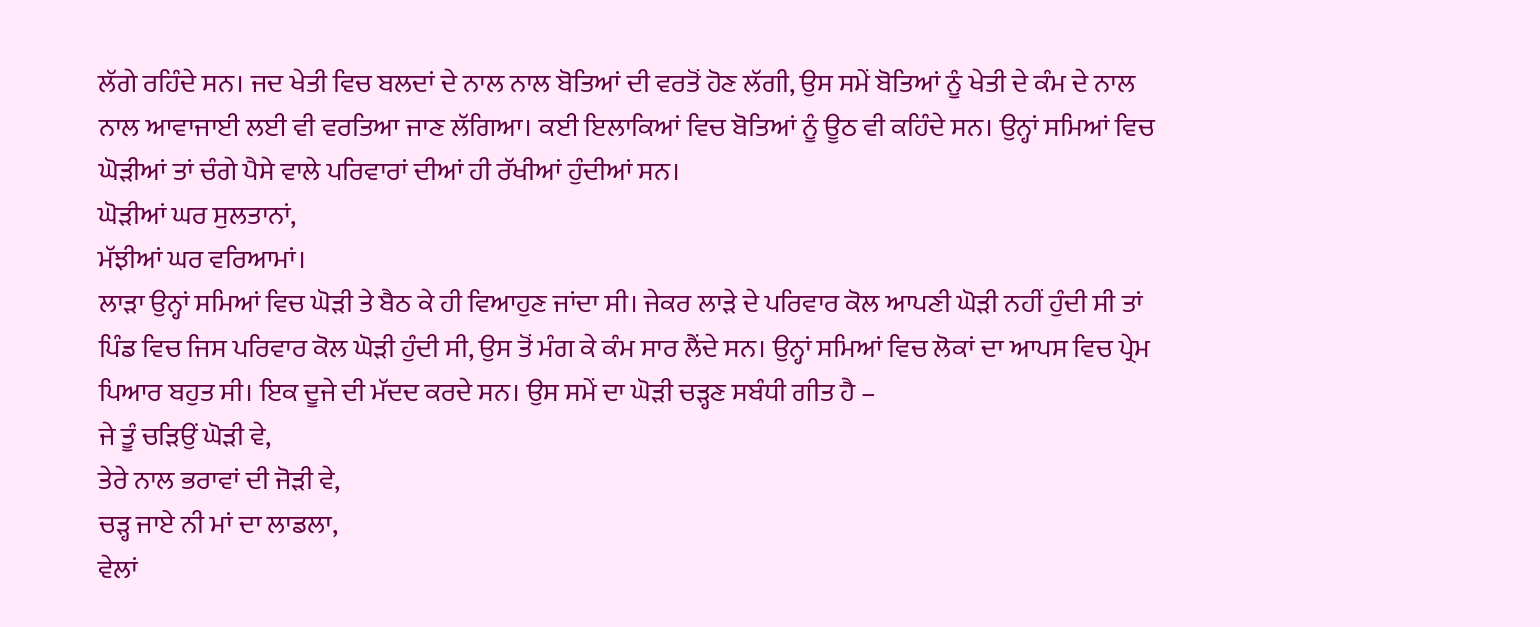ਲੱਗੇ ਰਹਿੰਦੇ ਸਨ। ਜਦ ਖੇਤੀ ਵਿਚ ਬਲਦਾਂ ਦੇ ਨਾਲ ਨਾਲ ਬੋਤਿਆਂ ਦੀ ਵਰਤੋਂ ਹੋਣ ਲੱਗੀ, ਉਸ ਸਮੇਂ ਬੋਤਿਆਂ ਨੂੰ ਖੇਤੀ ਦੇ ਕੰਮ ਦੇ ਨਾਲ ਨਾਲ ਆਵਾਜਾਈ ਲਈ ਵੀ ਵਰਤਿਆ ਜਾਣ ਲੱਗਿਆ। ਕਈ ਇਲਾਕਿਆਂ ਵਿਚ ਬੋਤਿਆਂ ਨੂੰ ਊਠ ਵੀ ਕਹਿੰਦੇ ਸਨ। ਉਨ੍ਹਾਂ ਸਮਿਆਂ ਵਿਚ ਘੋੜੀਆਂ ਤਾਂ ਚੰਗੇ ਪੈਸੇ ਵਾਲੇ ਪਰਿਵਾਰਾਂ ਦੀਆਂ ਹੀ ਰੱਖੀਆਂ ਹੁੰਦੀਆਂ ਸਨ।
ਘੋੜੀਆਂ ਘਰ ਸੁਲਤਾਨਾਂ,
ਮੱਝੀਆਂ ਘਰ ਵਰਿਆਮਾਂ।
ਲਾੜਾ ਉਨ੍ਹਾਂ ਸਮਿਆਂ ਵਿਚ ਘੋੜੀ ਤੇ ਬੈਠ ਕੇ ਹੀ ਵਿਆਹੁਣ ਜਾਂਦਾ ਸੀ। ਜੇਕਰ ਲਾੜੇ ਦੇ ਪਰਿਵਾਰ ਕੋਲ ਆਪਣੀ ਘੋੜੀ ਨਹੀਂ ਹੁੰਦੀ ਸੀ ਤਾਂ ਪਿੰਡ ਵਿਚ ਜਿਸ ਪਰਿਵਾਰ ਕੋਲ ਘੋੜੀ ਹੁੰਦੀ ਸੀ, ਉਸ ਤੋਂ ਮੰਗ ਕੇ ਕੰਮ ਸਾਰ ਲੈਂਦੇ ਸਨ। ਉਨ੍ਹਾਂ ਸਮਿਆਂ ਵਿਚ ਲੋਕਾਂ ਦਾ ਆਪਸ ਵਿਚ ਪ੍ਰੇਮ ਪਿਆਰ ਬਹੁਤ ਸੀ। ਇਕ ਦੂਜੇ ਦੀ ਮੱਦਦ ਕਰਦੇ ਸਨ। ਉਸ ਸਮੇਂ ਦਾ ਘੋੜੀ ਚੜ੍ਹਣ ਸਬੰਧੀ ਗੀਤ ਹੈ –
ਜੇ ਤੂੰ ਚੜਿਉਂ ਘੋੜੀ ਵੇ,
ਤੇਰੇ ਨਾਲ ਭਰਾਵਾਂ ਦੀ ਜੋੜੀ ਵੇ,
ਚੜ੍ਹ ਜਾਏ ਨੀ ਮਾਂ ਦਾ ਲਾਡਲਾ,
ਵੇਲਾਂ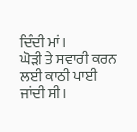ਦਿੰਦੀ ਮਾਂ।
ਘੋੜੀ ਤੇ ਸਵਾਰੀ ਕਰਨ ਲਈ ਕਾਠੀ ਪਾਈ ਜਾਂਦੀ ਸੀ।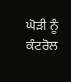ਘੋੜੀ ਨੂੰ ਕੰਟਰੋਲ